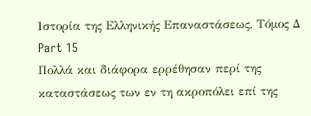Ιστορία της Ελληνικής Επαναστάσεως, Τόμος Δ
Part 15
Πολλά και διάφορα ερρέθησαν περί της καταστάσεως των εν τη ακροπόλει επί της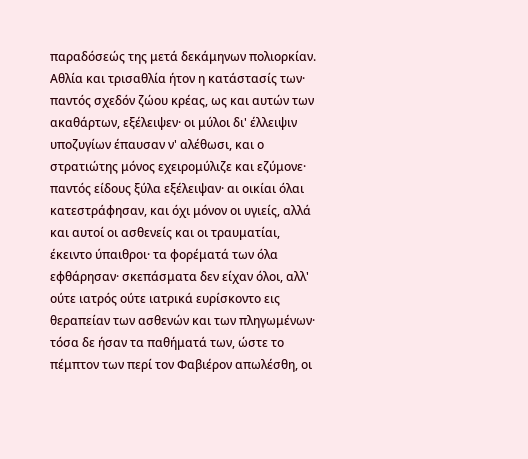παραδόσεώς της μετά δεκάμηνων πολιορκίαν. Αθλία και τρισαθλία ήτον η κατάστασίς των· παντός σχεδόν ζώου κρέας, ως και αυτών των ακαθάρτων, εξέλειψεν· οι μύλοι δι' έλλειψιν υποζυγίων έπαυσαν ν' αλέθωσι, και ο στρατιώτης μόνος εχειρομύλιζε και εζύμονε· παντός είδους ξύλα εξέλειψαν· αι οικίαι όλαι κατεστράφησαν, και όχι μόνον οι υγιείς, αλλά και αυτοί οι ασθενείς και οι τραυματίαι, έκειντο ύπαιθροι· τα φορέματά των όλα εφθάρησαν· σκεπάσματα δεν είχαν όλοι, αλλ' ούτε ιατρός ούτε ιατρικά ευρίσκοντο εις θεραπείαν των ασθενών και των πληγωμένων· τόσα δε ήσαν τα παθήματά των, ώστε το πέμπτον των περί τον Φαβιέρον απωλέσθη, οι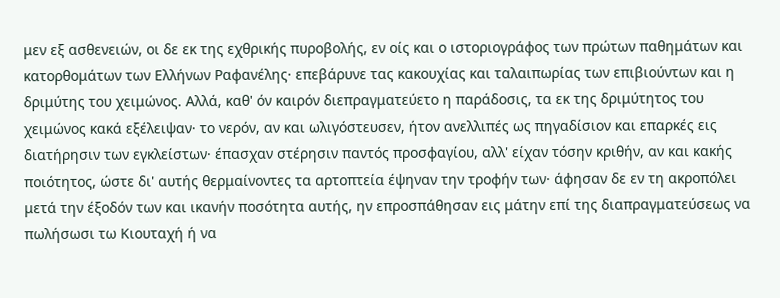μεν εξ ασθενειών, οι δε εκ της εχθρικής πυροβολής, εν οίς και ο ιστοριογράφος των πρώτων παθημάτων και κατορθομάτων των Ελλήνων Ραφανέλης· επεβάρυνε τας κακουχίας και ταλαιπωρίας των επιβιούντων και η δριμύτης του χειμώνος. Αλλά, καθ' όν καιρόν διεπραγματεύετο η παράδοσις, τα εκ της δριμύτητος του χειμώνος κακά εξέλειψαν· το νερόν, αν και ωλιγόστευσεν, ήτον ανελλιπές ως πηγαδίσιον και επαρκές εις διατήρησιν των εγκλείστων· έπασχαν στέρησιν παντός προσφαγίου, αλλ' είχαν τόσην κριθήν, αν και κακής ποιότητος, ώστε δι' αυτής θερμαίνοντες τα αρτοπτεία έψηναν την τροφήν των· άφησαν δε εν τη ακροπόλει μετά την έξοδόν των και ικανήν ποσότητα αυτής, ην επροσπάθησαν εις μάτην επί της διαπραγματεύσεως να πωλήσωσι τω Κιουταχή ή να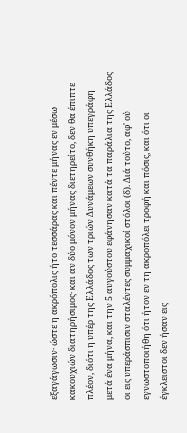εξαγάγωσιν· ώστε η ακρόπολις ήτο τεσσάρας και πέντε μήνας εν μέσω κακουχιών διατηρήσιμος· και αν δύο μόνον μήνας διετηρείτο, δεν θα έπιπτε πλέον, διότι η υπέρ της Ελλάδος των τριών Δυνάμεων συνθήκη υπεγράφη μετά ένα μήνα, και την 5 αυγούστου εφάνησαν κατά τα παράλια της Ελλάδος οι εις υπεράσπισιν σταλέντες συμμαχικοί στόλοι (δ). Διά τούτο, αφ' ού εγνωστοποιήθη ότι ήτον εν τη ακροπόλει τροφή και πόσις, και ότι οι έγκλειστοι δεν ήσαν εις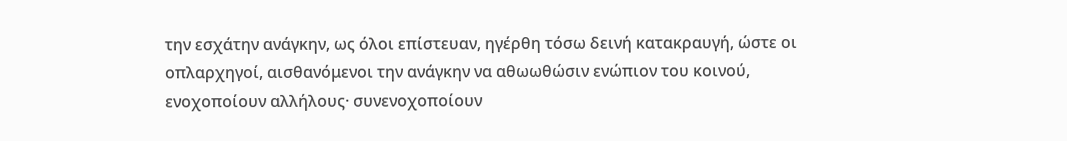την εσχάτην ανάγκην, ως όλοι επίστευαν, ηγέρθη τόσω δεινή κατακραυγή, ώστε οι οπλαρχηγοί, αισθανόμενοι την ανάγκην να αθωωθώσιν ενώπιον του κοινού, ενοχοποίουν αλλήλους· συνενοχοποίουν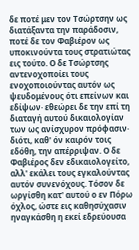δε ποτέ μεν τον Τσώρτσην ως διατάξαντα την παράδοσιν, ποτέ δε τον Φαβιέρον ως υποκινούντα τους στρατιώτας εις τούτο. Ο δε Τσώρτσης αντενοχοποίει τους ενοχοποιούντας αυτόν ως ψευδομένους ότι επείνων και εδίψων· εθεώρει δε την επί τη διαταγή αυτού δικαιολογίαν των ως ανίσχυρον πρόφασιν· διότι, καθ' όν καιρόν τοις εδόθη, την απέρριψαν. Ο δε Φαβιέρος δεν εδικαιολογείτο, αλλ' εκάλει τους εγκαλούντας αυτόν συνενόχους. Τόσον δε ωργίσθη κατ' αυτού ο εν Πόρω όχλος, ώστε εις καθησύχασιν ηναγκάσθη η εκεί εδρεύουσα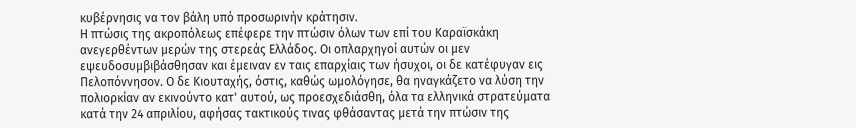κυβέρνησις να τον βάλη υπό προσωρινήν κράτησιν.
Η πτώσις της ακροπόλεως επέφερε την πτώσιν όλων των επί του Καραϊσκάκη ανεγερθέντων μερών της στερεάς Ελλάδος. Οι οπλαρχηγοί αυτών οι μεν εψευδοσυμβιβάσθησαν και έμειναν εν ταις επαρχίαις των ήσυχοι, οι δε κατέφυγαν εις Πελοπόννησον. Ο δε Κιουταχής, όστις, καθώς ωμολόγησε, θα ηναγκάζετο να λύση την πολιορκίαν αν εκινούντο κατ' αυτού, ως προεσχεδιάσθη, όλα τα ελληνικά στρατεύματα κατά την 24 απριλίου, αφήσας τακτικούς τινας φθάσαντας μετά την πτώσιν της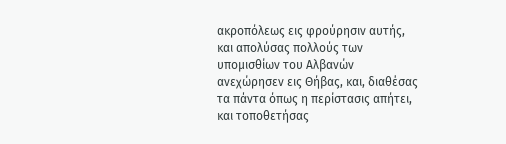ακροπόλεως εις φρούρησιν αυτής, και απολύσας πολλούς των υπομισθίων του Αλβανών ανεχώρησεν εις Θήβας, και, διαθέσας τα πάντα όπως η περίστασις απήτει, και τοποθετήσας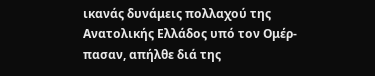ικανάς δυνάμεις πολλαχού της Ανατολικής Ελλάδος υπό τον Ομέρ-πασαν, απήλθε διά της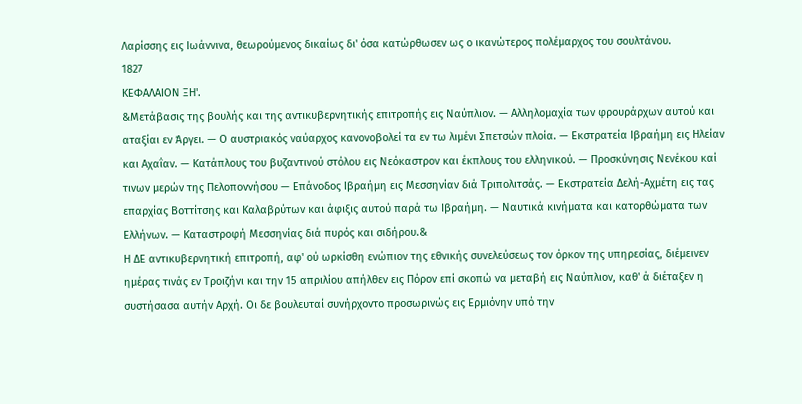Λαρίσσης εις Ιωάννινα, θεωρούμενος δικαίως δι' όσα κατώρθωσεν ως ο ικανώτερος πολέμαρχος του σουλτάνου.
1827
ΚΕΦΑΛΑΙΟΝ ΞΗ'.
&Μετάβασις της βουλής και της αντικυβερνητικής επιτροπής εις Ναύπλιον. — Αλληλομαχία των φρουράρχων αυτού και αταξίαι εν Άργει. — Ο αυστριακός ναύαρχος κανονοβολεί τα εν τω λιμένι Σπετσών πλοία. — Εκστρατεία Ιβραήμη εις Ηλείαν και Αχαΐαν. — Κατάπλους του βυζαντινού στόλου εις Νεόκαστρον και έκπλους του ελληνικού. — Προσκύνησις Νενέκου καί τινων μερών της Πελοποννήσου — Επάνοδος Ιβραήμη εις Μεσσηνίαν διά Τριπολιτσάς. — Εκστρατεία Δελή-Αχμέτη εις τας επαρχίας Βοττίτσης και Καλαβρύτων και άφιξις αυτού παρά τω Ιβραήμη. — Ναυτικά κινήματα και κατορθώματα των Ελλήνων. — Καταστροφή Μεσσηνίας διά πυρός και σιδήρου.&
Η ΔΕ αντικυβερνητική επιτροπή, αφ' ού ωρκίσθη ενώπιον της εθνικής συνελεύσεως τον όρκον της υπηρεσίας, διέμεινεν ημέρας τινάς εν Τροιζήνι και την 15 απριλίου απήλθεν εις Πόρον επί σκοπώ να μεταβή εις Ναύπλιον, καθ' ά διέταξεν η συστήσασα αυτήν Αρχή. Οι δε βουλευταί συνήρχοντο προσωρινώς εις Ερμιόνην υπό την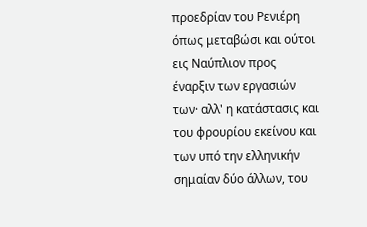προεδρίαν του Ρενιέρη όπως μεταβώσι και ούτοι εις Ναύπλιον προς έναρξιν των εργασιών των· αλλ' η κατάστασις και του φρουρίου εκείνου και των υπό την ελληνικήν σημαίαν δύο άλλων, του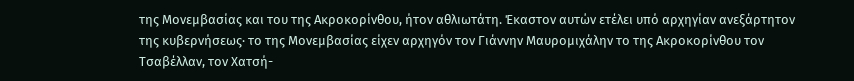της Μονεμβασίας και του της Ακροκορίνθου, ήτον αθλιωτάτη. Έκαστον αυτών ετέλει υπό αρχηγίαν ανεξάρτητον της κυβερνήσεως· το της Μονεμβασίας είχεν αρχηγόν τον Γιάννην Μαυρομιχάλην το της Ακροκορίνθου τον Τσαβέλλαν, τον Χατσή-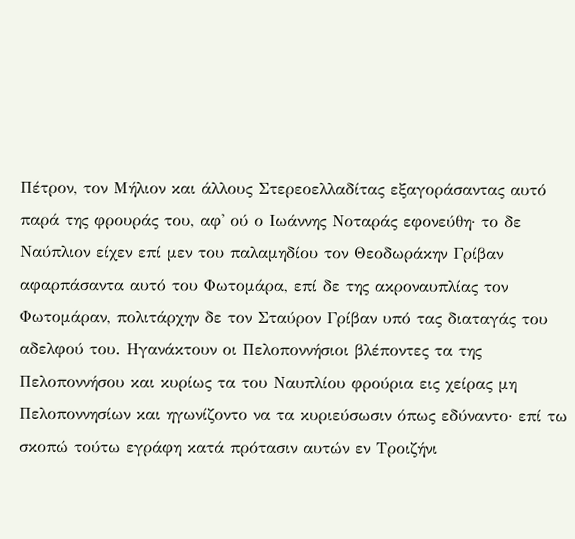Πέτρον, τον Μήλιον και άλλους Στερεοελλαδίτας εξαγοράσαντας αυτό παρά της φρουράς του, αφ' ού ο Ιωάννης Νοταράς εφονεύθη· το δε Ναύπλιον είχεν επί μεν του παλαμηδίου τον Θεοδωράκην Γρίβαν αφαρπάσαντα αυτό του Φωτομάρα, επί δε της ακροναυπλίας τον Φωτομάραν, πολιτάρχην δε τον Σταύρον Γρίβαν υπό τας διαταγάς του αδελφού του. Ηγανάκτουν οι Πελοποννήσιοι βλέποντες τα της Πελοποννήσου και κυρίως τα του Ναυπλίου φρούρια εις χείρας μη Πελοποννησίων και ηγωνίζοντο να τα κυριεύσωσιν όπως εδύναντο· επί τω σκοπώ τούτω εγράφη κατά πρότασιν αυτών εν Τροιζήνι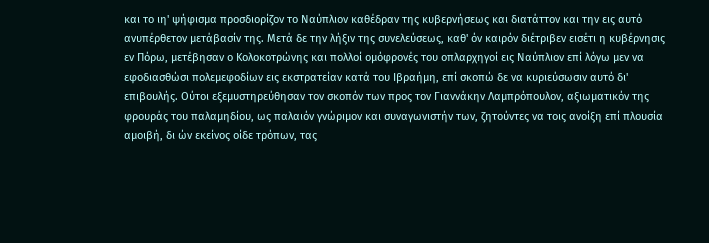και το ιη' ψήφισμα προσδιορίζον το Ναύπλιον καθέδραν της κυβερνήσεως και διατάττον και την εις αυτό ανυπέρθετον μετάβασίν της. Μετά δε την λήξιν της συνελεύσεως, καθ' όν καιρόν διέτριβεν εισέτι η κυβέρνησις εν Πόρω, μετέβησαν ο Κολοκοτρώνης και πολλοί ομόφρονές του οπλαρχηγοί εις Ναύπλιον επί λόγω μεν να εφοδιασθώσι πολεμεφοδίων εις εκστρατείαν κατά του Ιβραήμη, επί σκοπώ δε να κυριεύσωσιν αυτό δι' επιβουλής. Ούτοι εξεμυστηρεύθησαν τον σκοπόν των προς τον Γιαννάκην Λαμπρόπουλον, αξιωματικόν της φρουράς του παλαμηδίου, ως παλαιόν γνώριμον και συναγωνιστήν των, ζητούντες να τοις ανοίξη επί πλουσία αμοιβή, δι ών εκείνος οίδε τρόπων, τας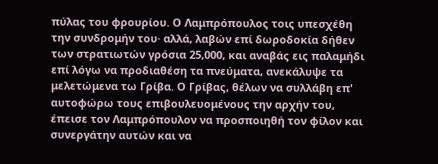πύλας του φρουρίου. Ο Λαμπρόπουλος τοις υπεσχέθη την συνδρομήν του· αλλά, λαβών επί δωροδοκία δήθεν των στρατιωτών γρόσια 25,000, και αναβάς εις παλαμήδι επί λόγω να προδιαθέση τα πνεύματα, ανεκάλυψε τα μελετώμενα τω Γρίβα. Ο Γρίβας, θέλων να συλλάβη επ' αυτοφώρω τους επιβουλευομένους την αρχήν του, έπεισε τον Λαμπρόπουλον να προσποιηθή τον φίλον και συνεργάτην αυτών και να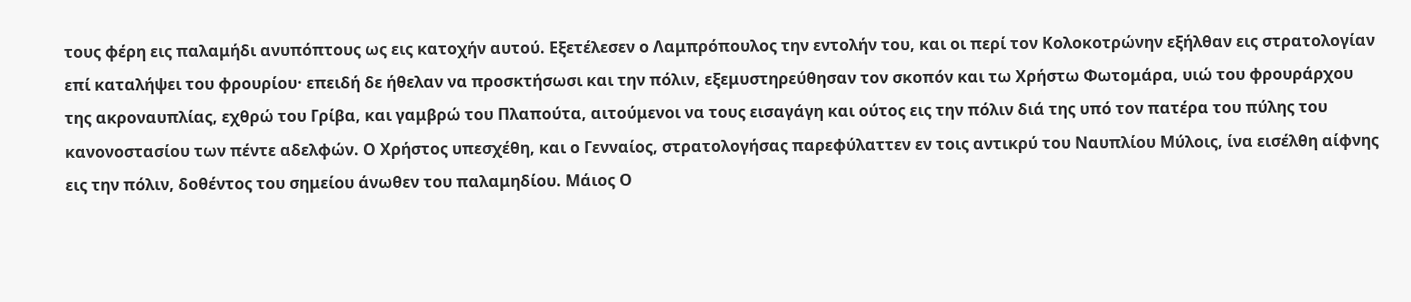τους φέρη εις παλαμήδι ανυπόπτους ως εις κατοχήν αυτού. Εξετέλεσεν ο Λαμπρόπουλος την εντολήν του, και οι περί τον Κολοκοτρώνην εξήλθαν εις στρατολογίαν επί καταλήψει του φρουρίου· επειδή δε ήθελαν να προσκτήσωσι και την πόλιν, εξεμυστηρεύθησαν τον σκοπόν και τω Χρήστω Φωτομάρα, υιώ του φρουράρχου της ακροναυπλίας, εχθρώ του Γρίβα, και γαμβρώ του Πλαπούτα, αιτούμενοι να τους εισαγάγη και ούτος εις την πόλιν διά της υπό τον πατέρα του πύλης του κανονοστασίου των πέντε αδελφών. Ο Χρήστος υπεσχέθη, και ο Γενναίος, στρατολογήσας παρεφύλαττεν εν τοις αντικρύ του Ναυπλίου Μύλοις, ίνα εισέλθη αίφνης εις την πόλιν, δοθέντος του σημείου άνωθεν του παλαμηδίου. Μάιος Ο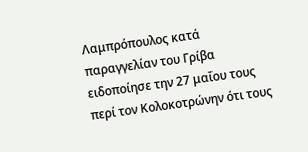Λαμπρόπουλος κατά παραγγελίαν του Γρίβα ειδοποίησε την 27 μαΐου τους περί τον Κολοκοτρώνην ότι τους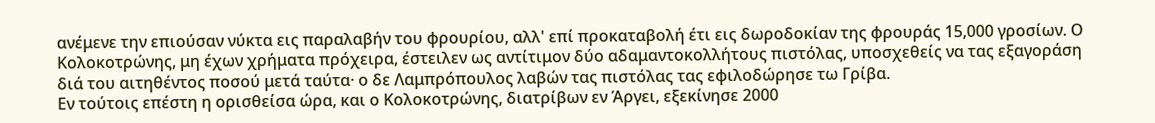ανέμενε την επιούσαν νύκτα εις παραλαβήν του φρουρίου, αλλ' επί προκαταβολή έτι εις δωροδοκίαν της φρουράς 15,000 γροσίων. Ο Κολοκοτρώνης, μη έχων χρήματα πρόχειρα, έστειλεν ως αντίτιμον δύο αδαμαντοκολλήτους πιστόλας, υποσχεθείς να τας εξαγοράση διά του αιτηθέντος ποσού μετά ταύτα· ο δε Λαμπρόπουλος λαβών τας πιστόλας τας εφιλοδώρησε τω Γρίβα.
Εν τούτοις επέστη η ορισθείσα ώρα, και ο Κολοκοτρώνης, διατρίβων εν Άργει, εξεκίνησε 2000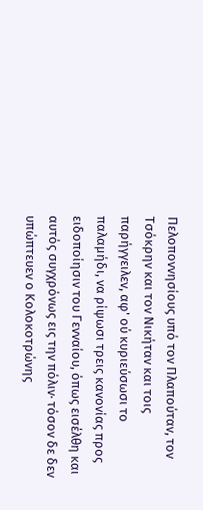Πελοποννησίους υπό τον Πλαπούταν, τον Τσόκρην και τον Νικήταν και τοις παρήγγειλεν, αφ' ού κυριεύσωσι το παλαμήδι, να ρίψωσι τρεις κανονίας προς ειδοποίησιν του Γενναίου, όπως εισέλθη και αυτός συγχρόνως εις την πόλιν· τόσον δε δεν υπώπτευεν ο Κολοκοτρώνης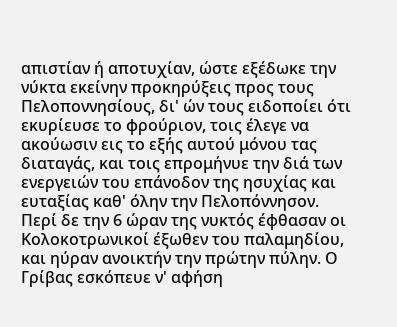απιστίαν ή αποτυχίαν, ώστε εξέδωκε την νύκτα εκείνην προκηρύξεις προς τους Πελοποννησίους, δι' ών τους ειδοποίει ότι εκυρίευσε το φρούριον, τοις έλεγε να ακούωσιν εις το εξής αυτού μόνου τας διαταγάς, και τοις επρομήνυε την διά των ενεργειών του επάνοδον της ησυχίας και ευταξίας καθ' όλην την Πελοπόννησον. Περί δε την 6 ώραν της νυκτός έφθασαν οι Κολοκοτρωνικοί έξωθεν του παλαμηδίου, και ηύραν ανοικτήν την πρώτην πύλην. Ο Γρίβας εσκόπευε ν' αφήση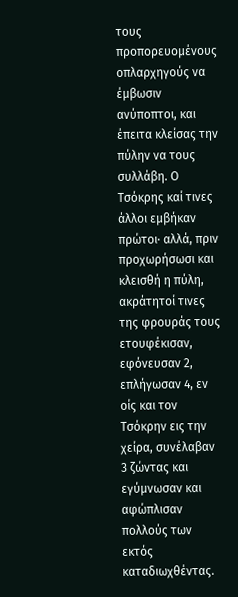τους προπορευομένους οπλαρχηγούς να έμβωσιν ανύποπτοι, και έπειτα κλείσας την πύλην να τους συλλάβη. Ο Τσόκρης καί τινες άλλοι εμβήκαν πρώτοι· αλλά, πριν προχωρήσωσι και κλεισθή η πύλη, ακράτητοί τινες της φρουράς τους ετουφέκισαν, εφόνευσαν 2, επλήγωσαν 4, εν οίς και τον Τσόκρην εις την χείρα, συνέλαβαν 3 ζώντας και εγύμνωσαν και αφώπλισαν πολλούς των εκτός καταδιωχθέντας.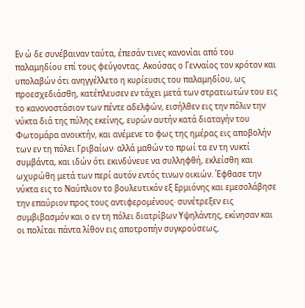Εν ώ δε συνέβαιναν ταύτα, έπεσάν τινες κανονίαι από του παλαμηδίου επί τους φεύγοντας. Ακούσας ο Γενναίος τον κρότον και υπολαβών ότι ανηγγέλλετο η κυρίευσις του παλαμηδίου, ως προεσχεδιάσθη, κατέπλευσεν εν τάχει μετά των στρατιωτών του εις το κανονοστάσιον των πέντε αδελφών, εισήλθεν εις την πόλιν την νύκτα διά της πύλης εκείνης, ευρών αυτήν κατά διαταγήν του Φωτομάρα ανοικτήν, και ανέμενε το φως της ημέρας εις αποβολήν των εν τη πόλει Γριβαίων· αλλά μαθών το πρωί τα εν τη νυκτί συμβάντα, και ιδών ότι εκινδύνευε να συλληφθή, εκλείσθη και ωχυρώθη μετά των περί αυτόν εντός τινων οικιών. Έφθασε την νύκτα εις το Ναύπλιον το βουλευτικόν εξ Ερμιόνης και εμεσολάβησε την επαύριον προς τους αντιφερομένους· συνέτρεξεν εις συμβιβασμόν και ο εν τη πόλει διατρίβων Υψηλάντης, εκίνησαν και οι πολίται πάντα λίθον εις αποτροπήν συγκρούσεως,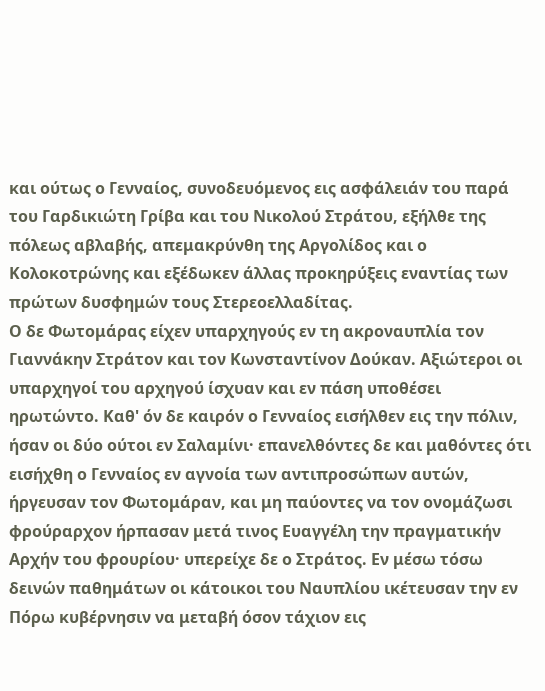και ούτως ο Γενναίος, συνοδευόμενος εις ασφάλειάν του παρά του Γαρδικιώτη Γρίβα και του Νικολού Στράτου, εξήλθε της πόλεως αβλαβής, απεμακρύνθη της Αργολίδος και ο Κολοκοτρώνης και εξέδωκεν άλλας προκηρύξεις εναντίας των πρώτων δυσφημών τους Στερεοελλαδίτας.
Ο δε Φωτομάρας είχεν υπαρχηγούς εν τη ακροναυπλία τον Γιαννάκην Στράτον και τον Κωνσταντίνον Δούκαν. Αξιώτεροι οι υπαρχηγοί του αρχηγού ίσχυαν και εν πάση υποθέσει ηρωτώντο. Καθ' όν δε καιρόν ο Γενναίος εισήλθεν εις την πόλιν, ήσαν οι δύο ούτοι εν Σαλαμίνι· επανελθόντες δε και μαθόντες ότι εισήχθη ο Γενναίος εν αγνοία των αντιπροσώπων αυτών, ήργευσαν τον Φωτομάραν, και μη παύοντες να τον ονομάζωσι φρούραρχον ήρπασαν μετά τινος Ευαγγέλη την πραγματικήν Αρχήν του φρουρίου· υπερείχε δε ο Στράτος. Εν μέσω τόσω δεινών παθημάτων οι κάτοικοι του Ναυπλίου ικέτευσαν την εν Πόρω κυβέρνησιν να μεταβή όσον τάχιον εις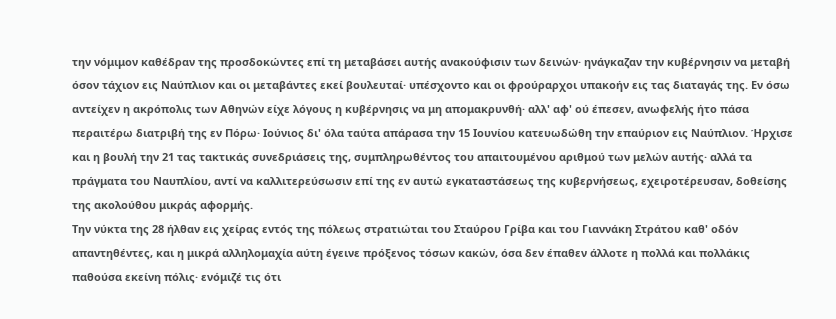την νόμιμον καθέδραν της προσδοκώντες επί τη μεταβάσει αυτής ανακούφισιν των δεινών· ηνάγκαζαν την κυβέρνησιν να μεταβή όσον τάχιον εις Ναύπλιον και οι μεταβάντες εκεί βουλευταί· υπέσχοντο και οι φρούραρχοι υπακοήν εις τας διαταγάς της. Εν όσω αντείχεν η ακρόπολις των Αθηνών είχε λόγους η κυβέρνησις να μη απομακρυνθή· αλλ' αφ' ού έπεσεν, ανωφελής ήτο πάσα περαιτέρω διατριβή της εν Πόρω· Ιούνιος δι' όλα ταύτα απάρασα την 15 Ιουνίου κατευωδώθη την επαύριον εις Ναύπλιον. Ήρχισε και η βουλή την 21 τας τακτικάς συνεδριάσεις της, συμπληρωθέντος του απαιτουμένου αριθμού των μελών αυτής· αλλά τα πράγματα του Ναυπλίου, αντί να καλλιτερεύσωσιν επί της εν αυτώ εγκαταστάσεως της κυβερνήσεως, εχειροτέρευσαν, δοθείσης της ακολούθου μικράς αφορμής.
Την νύκτα της 28 ήλθαν εις χείρας εντός της πόλεως στρατιώται του Σταύρου Γρίβα και του Γιαννάκη Στράτου καθ' οδόν απαντηθέντες, και η μικρά αλληλομαχία αύτη έγεινε πρόξενος τόσων κακών, όσα δεν έπαθεν άλλοτε η πολλά και πολλάκις παθούσα εκείνη πόλις· ενόμιζέ τις ότι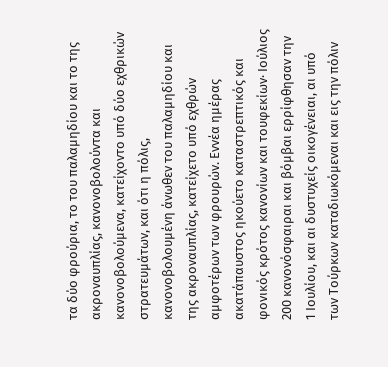τα δύο φρούρια, το του παλαμηδίου και το της ακροναυπλίας, κανονοβολούντα και κανονοβολούμενα, κατείχοντο υπό δύο εχθρικών στρατευμάτων, και ότι η πόλις, κανονοβολουμένη άνωθεν του παλαμηδίου και της ακροναυπλίας, κατείχετο υπό εχθρών αμφοτέρων των φρουρών. Εννέα ημέρας ακατάπαυστος ηκούετο καταστρεπτικός και φονικός κρότος κανονίων και τουφεκίων· Ιούλιος 200 κανονόσφαιραι και βόμβαι ερρίφθησαν την 1 Ιουλίου, και αι δυστυχείς οικογένειαι, αι υπό των Τούρκων καταδιωκόμεναι και εις την πόλιν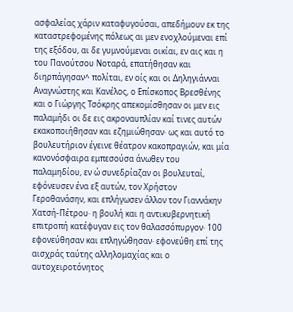ασφαλείας χάριν καταφυγούσαι, απεδήμουν εκ της καταστρεφομένης πόλεως αι μεν ενοχλούμεναι επί της εξόδου, αι δε γυμνούμεναι οικίαι, εν αις και η του Πανούτσου Νοταρά, επατήθησαν και διηρπάγησαν^ πολίται, εν οίς και οι Δηληγιάνναι Αναγνώστης και Κανέλος, ο Επίσκοπος Βρεσθένης και ο Γιώργης Τσόκρης απεκομίσθησαν οι μεν εις παλαμήδι οι δε εις ακροναυπλίαν καί τινες αυτών εκακοποιήθησαν και εζημιώθησαν· ως και αυτό το βουλευτήριον έγεινε θέατρον κακοπραγιών, και μία κανονόσφαιρα εμπεσούσα άνωθεν του παλαμηδίου, εν ώ συνεδρίαζαν οι βουλευταί, εφόνευσεν ένα εξ αυτών, τον Χρήστον Γεροθανάσην, και επλήγωσεν άλλον τον Γιαννάκην Χατσή-Πέτρου· η βουλή και η αντικυβερνητική επιτροπή κατέφυγαν εις τον θαλασσόπυργον· 100 εφονεύθησαν και επληγώθησαν· εφονεύθη επί της αισχράς ταύτης αλληλομαχίας και ο αυτοχειροτόνητος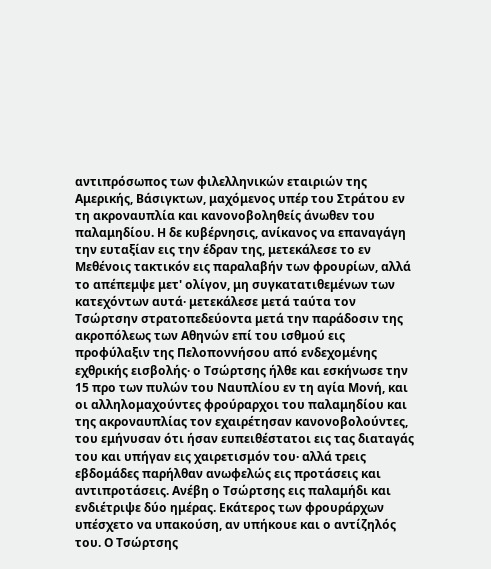αντιπρόσωπος των φιλελληνικών εταιριών της Αμερικής, Βάσιγκτων, μαχόμενος υπέρ του Στράτου εν τη ακροναυπλία και κανονοβοληθείς άνωθεν του παλαμηδίου. Η δε κυβέρνησις, ανίκανος να επαναγάγη την ευταξίαν εις την έδραν της, μετεκάλεσε το εν Μεθένοις τακτικόν εις παραλαβήν των φρουρίων, αλλά το απέπεμψε μετ' ολίγον, μη συγκατατιθεμένων των κατεχόντων αυτά· μετεκάλεσε μετά ταύτα τον Τσώρτσην στρατοπεδεύοντα μετά την παράδοσιν της ακροπόλεως των Αθηνών επί του ισθμού εις προφύλαξιν της Πελοποννήσου από ενδεχομένης εχθρικής εισβολής· ο Τσώρτσης ήλθε και εσκήνωσε την 15 προ των πυλών του Ναυπλίου εν τη αγία Μονή, και οι αλληλομαχούντες φρούραρχοι του παλαμηδίου και της ακροναυπλίας τον εχαιρέτησαν κανονοβολούντες, του εμήνυσαν ότι ήσαν ευπειθέστατοι εις τας διαταγάς του και υπήγαν εις χαιρετισμόν του· αλλά τρεις εβδομάδες παρήλθαν ανωφελώς εις προτάσεις και αντιπροτάσεις. Ανέβη ο Τσώρτσης εις παλαμήδι και ενδιέτριψε δύο ημέρας. Εκάτερος των φρουράρχων υπέσχετο να υπακούση, αν υπήκουε και ο αντίζηλός του. Ο Τσώρτσης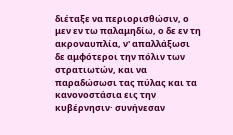διέταξε να περιορισθώσιν, ο μεν εν τω παλαμηδίω, ο δε εν τη ακροναυπλία, ν' απαλλάξωσι δε αμφότεροι την πόλιν των στρατιωτών, και να παραδώσωσι τας πύλας και τα κανονοστάσια εις την κυβέρνησιν· συνήνεσαν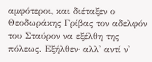αμφότεροι, και διέταξεν ο Θεοδωράκης Γρίβας τον αδελφόν του Σταύρον να εξέλθη της πόλεως. Εξήλθεν· αλλ' αντί ν'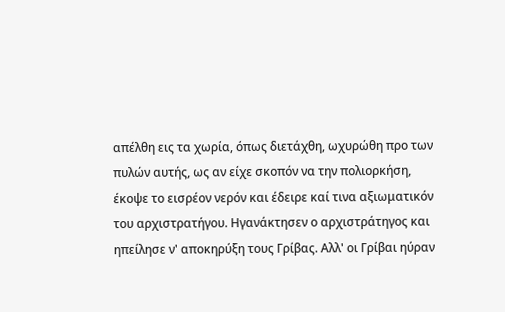απέλθη εις τα χωρία, όπως διετάχθη, ωχυρώθη προ των πυλών αυτής, ως αν είχε σκοπόν να την πολιορκήση, έκοψε το εισρέον νερόν και έδειρε καί τινα αξιωματικόν του αρχιστρατήγου. Ηγανάκτησεν ο αρχιστράτηγος και ηπείλησε ν' αποκηρύξη τους Γρίβας. Αλλ' οι Γρίβαι ηύραν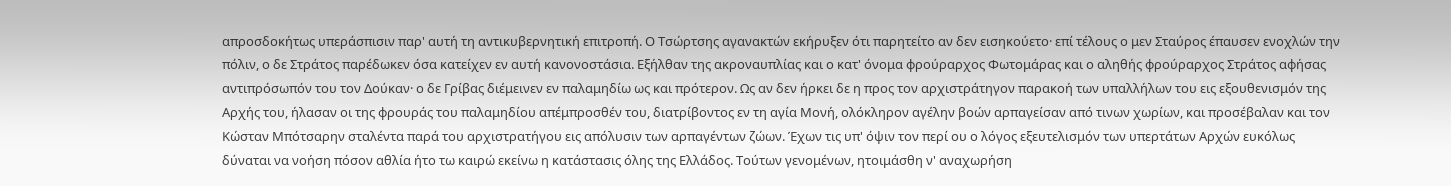απροσδοκήτως υπεράσπισιν παρ' αυτή τη αντικυβερνητική επιτροπή. Ο Τσώρτσης αγανακτών εκήρυξεν ότι παρητείτο αν δεν εισηκούετο· επί τέλους ο μεν Σταύρος έπαυσεν ενοχλών την πόλιν, ο δε Στράτος παρέδωκεν όσα κατείχεν εν αυτή κανονοστάσια. Εξήλθαν της ακροναυπλίας και ο κατ' όνομα φρούραρχος Φωτομάρας και ο αληθής φρούραρχος Στράτος αφήσας αντιπρόσωπόν του τον Δούκαν· ο δε Γρίβας διέμεινεν εν παλαμηδίω ως και πρότερον. Ως αν δεν ήρκει δε η προς τον αρχιστράτηγον παρακοή των υπαλλήλων του εις εξουθενισμόν της Αρχής του, ήλασαν οι της φρουράς του παλαμηδίου απέμπροσθέν του, διατρίβοντος εν τη αγία Μονή, ολόκληρον αγέλην βοών αρπαγείσαν από τινων χωρίων, και προσέβαλαν και τον Κώσταν Μπότσαρην σταλέντα παρά του αρχιστρατήγου εις απόλυσιν των αρπαγέντων ζώων. Έχων τις υπ' όψιν τον περί ου ο λόγος εξευτελισμόν των υπερτάτων Αρχών ευκόλως δύναται να νοήση πόσον αθλία ήτο τω καιρώ εκείνω η κατάστασις όλης της Ελλάδος. Τούτων γενομένων, ητοιμάσθη ν' αναχωρήση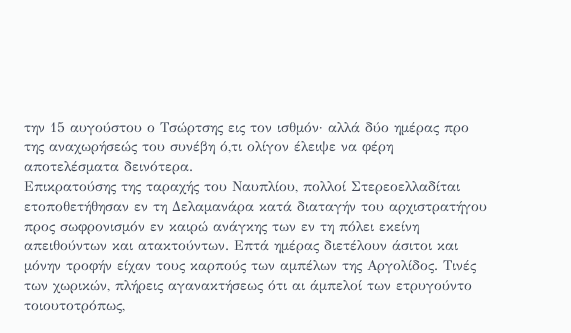την 15 αυγούστου ο Τσώρτσης εις τον ισθμόν· αλλά δύο ημέρας προ της αναχωρήσεώς του συνέβη ό,τι ολίγον έλειψε να φέρη αποτελέσματα δεινότερα.
Επικρατούσης της ταραχής του Ναυπλίου, πολλοί Στερεοελλαδίται ετοποθετήθησαν εν τη Δελαμανάρα κατά διαταγήν του αρχιστρατήγου προς σωφρονισμόν εν καιρώ ανάγκης των εν τη πόλει εκείνη απειθούντων και ατακτούντων. Επτά ημέρας διετέλουν άσιτοι και μόνην τροφήν είχαν τους καρπούς των αμπέλων της Αργολίδος. Τινές των χωρικών, πλήρεις αγανακτήσεως ότι αι άμπελοί των ετρυγούντο τοιουτοτρόπως,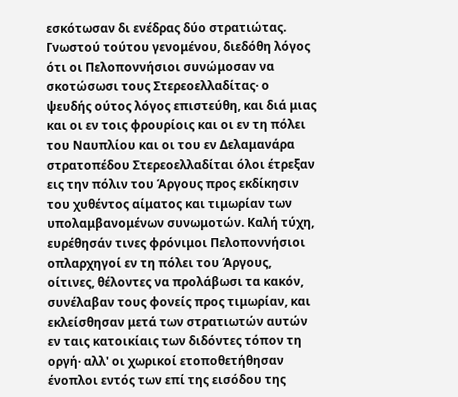εσκότωσαν δι ενέδρας δύο στρατιώτας. Γνωστού τούτου γενομένου, διεδόθη λόγος ότι οι Πελοποννήσιοι συνώμοσαν να σκοτώσωσι τους Στερεοελλαδίτας· ο ψευδής ούτος λόγος επιστεύθη, και διά μιας και οι εν τοις φρουρίοις και οι εν τη πόλει του Ναυπλίου και οι του εν Δελαμανάρα στρατοπέδου Στερεοελλαδίται όλοι έτρεξαν εις την πόλιν του Άργους προς εκδίκησιν του χυθέντος αίματος και τιμωρίαν των υπολαμβανομένων συνωμοτών. Καλή τύχη, ευρέθησάν τινες φρόνιμοι Πελοποννήσιοι οπλαρχηγοί εν τη πόλει του Άργους, οίτινες, θέλοντες να προλάβωσι τα κακόν, συνέλαβαν τους φονείς προς τιμωρίαν, και εκλείσθησαν μετά των στρατιωτών αυτών εν ταις κατοικίαις των διδόντες τόπον τη οργή· αλλ' οι χωρικοί ετοποθετήθησαν ένοπλοι εντός των επί της εισόδου της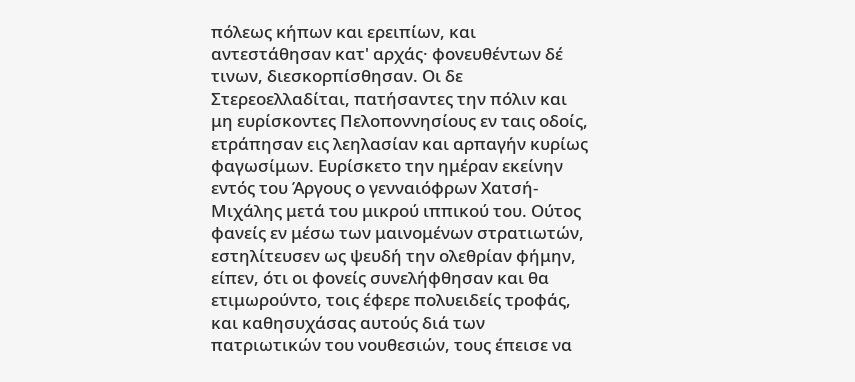πόλεως κήπων και ερειπίων, και αντεστάθησαν κατ' αρχάς· φονευθέντων δέ τινων, διεσκορπίσθησαν. Οι δε Στερεοελλαδίται, πατήσαντες την πόλιν και μη ευρίσκοντες Πελοποννησίους εν ταις οδοίς, ετράπησαν εις λεηλασίαν και αρπαγήν κυρίως φαγωσίμων. Ευρίσκετο την ημέραν εκείνην εντός του Άργους ο γενναιόφρων Χατσή-Μιχάλης μετά του μικρού ιππικού του. Ούτος φανείς εν μέσω των μαινομένων στρατιωτών, εστηλίτευσεν ως ψευδή την ολεθρίαν φήμην, είπεν, ότι οι φονείς συνελήφθησαν και θα ετιμωρούντο, τοις έφερε πολυειδείς τροφάς, και καθησυχάσας αυτούς διά των πατριωτικών του νουθεσιών, τους έπεισε να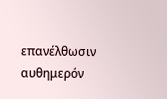επανέλθωσιν αυθημερόν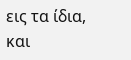εις τα ίδια, και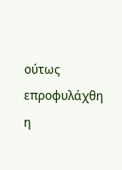ούτως επροφυλάχθη η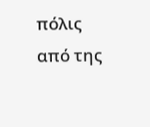πόλις από της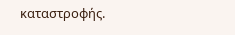καταστροφής.